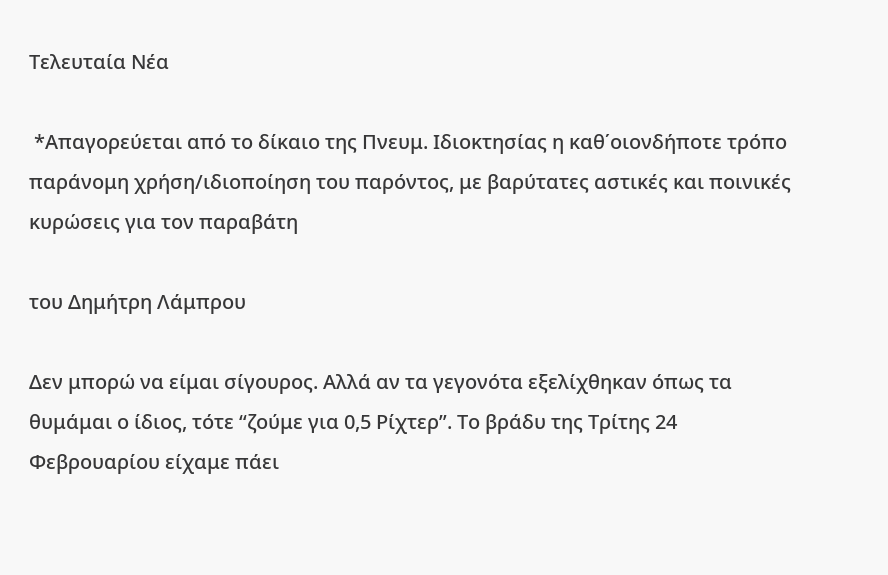Τελευταία Νέα

 *Απαγορεύεται από το δίκαιο της Πνευμ. Ιδιοκτησίας η καθ΄οιονδήποτε τρόπο παράνομη χρήση/ιδιοποίηση του παρόντος, με βαρύτατες αστικές και ποινικές κυρώσεις για τον παραβάτη

του Δημήτρη Λάμπρου

Δεν μπορώ να είμαι σίγουρος. Αλλά αν τα γεγονότα εξελίχθηκαν όπως τα θυμάμαι ο ίδιος, τότε “ζούμε για 0,5 Ρίχτερ”. Το βράδυ της Τρίτης 24 Φεβρουαρίου είχαμε πάει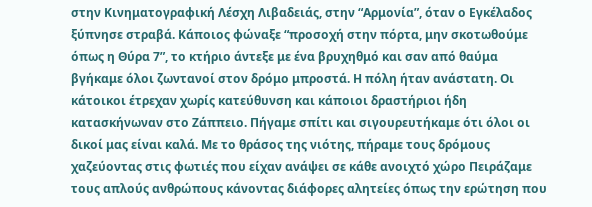στην Κινηματογραφική Λέσχη Λιβαδειάς, στην “Αρμονία”, όταν ο Εγκέλαδος ξύπνησε στραβά. Κάποιος φώναξε “προσοχή στην πόρτα, μην σκοτωθούμε όπως η Θύρα 7”, το κτήριο άντεξε με ένα βρυχηθμό και σαν από θαύμα βγήκαμε όλοι ζωντανοί στον δρόμο μπροστά. Η πόλη ήταν ανάστατη. Οι κάτοικοι έτρεχαν χωρίς κατεύθυνση και κάποιοι δραστήριοι ήδη κατασκήνωναν στο Ζάππειο. Πήγαμε σπίτι και σιγουρευτήκαμε ότι όλοι οι δικοί μας είναι καλά. Με το θράσος της νιότης, πήραμε τους δρόμους χαζεύοντας στις φωτιές που είχαν ανάψει σε κάθε ανοιχτό χώρο Πειράζαμε τους απλούς ανθρώπους κάνοντας διάφορες αλητείες όπως την ερώτηση που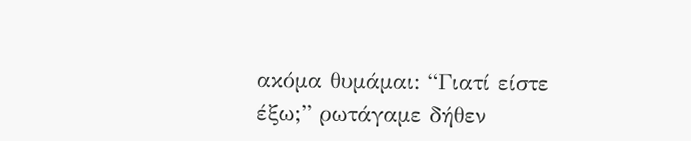ακόμα θυμάμαι: “Γιατί είστε έξω;” ρωτάγαμε δήθεν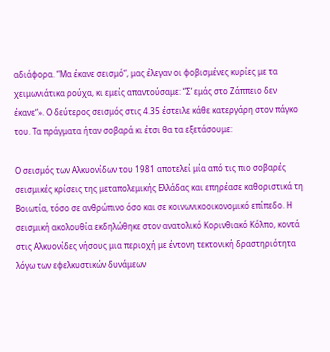αδιάφορα. “Μα έκανε σεισμό“, μας έλεγαν οι φοβισμένες κυρίες με τα χειμωνιάτικα ρούχα, κι εμείς απαντούσαμε: “Σ’ εμάς στο Ζάππειο δεν έκανε“». Ο δεύτερος σεισμός στις 4.35 έστειλε κάθε κατεργάρη στον πάγκο του. Τα πράγματα ήταν σοβαρά κι έτσι θα τα εξετάσουμε:

Ο σεισμός των Αλκυονίδων του 1981 αποτελεί μία από τις πιο σοβαρές σεισμικές κρίσεις της μεταπολεμικής Ελλάδας και επηρέασε καθοριστικά τη Βοιωτία, τόσο σε ανθρώπινο όσο και σε κοινωνικοοικονομικό επίπεδο. Η σεισμική ακολουθία εκδηλώθηκε στον ανατολικό Κορινθιακό Κόλπο, κοντά στις Αλκυονίδες νήσους μια περιοχή με έντονη τεκτονική δραστηριότητα λόγω των εφελκυστικών δυνάμεων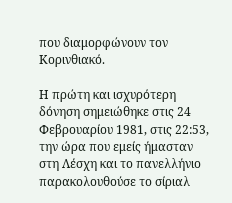που διαμορφώνουν τον Κορινθιακό.

Η πρώτη και ισχυρότερη δόνηση σημειώθηκε στις 24 Φεβρουαρίου 1981, στις 22:53, την ώρα που εμείς ήμασταν στη Λέσχη και το πανελλήνιο παρακολουθούσε το σίριαλ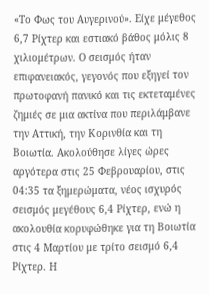«Το Φως του Αυγερινού». Είχε μέγεθος 6,7 Ρίχτερ και εστιακό βάθος μόλις 8 χιλιομέτρων. Ο σεισμός ήταν επιφανειακός, γεγονός που εξηγεί τον πρωτοφανή πανικό και τις εκτεταμένες ζημιές σε μια ακτίνα που περιλάμβανε την Αττική, την Κορινθία και τη Βοιωτία. Ακολούθησε λίγες ώρες αργότερα στις 25 Φεβρουαρίου, στις 04:35 τα ξημερώματα, νέος ισχυρός σεισμός μεγέθους 6,4 Ρίχτερ, ενώ η ακολουθία κορυφώθηκε για τη Βοιωτία στις 4 Μαρτίου με τρίτο σεισμό 6,4 Ρίχτερ. Η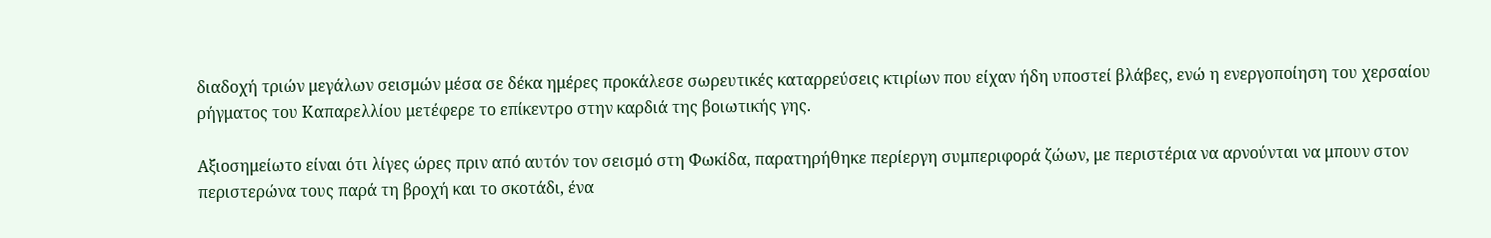διαδοχή τριών μεγάλων σεισμών μέσα σε δέκα ημέρες προκάλεσε σωρευτικές καταρρεύσεις κτιρίων που είχαν ήδη υποστεί βλάβες, ενώ η ενεργοποίηση του χερσαίου ρήγματος του Καπαρελλίου μετέφερε το επίκεντρο στην καρδιά της βοιωτικής γης.

Αξιοσημείωτο είναι ότι λίγες ώρες πριν από αυτόν τον σεισμό στη Φωκίδα, παρατηρήθηκε περίεργη συμπεριφορά ζώων, με περιστέρια να αρνούνται να μπουν στον περιστερώνα τους παρά τη βροχή και το σκοτάδι, ένα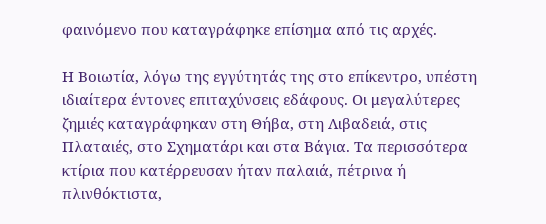φαινόμενο που καταγράφηκε επίσημα από τις αρχές.

Η Βοιωτία, λόγω της εγγύτητάς της στο επίκεντρο, υπέστη ιδιαίτερα έντονες επιταχύνσεις εδάφους. Οι μεγαλύτερες ζημιές καταγράφηκαν στη Θήβα, στη Λιβαδειά, στις Πλαταιές, στο Σχηματάρι και στα Βάγια. Τα περισσότερα κτίρια που κατέρρευσαν ήταν παλαιά, πέτρινα ή πλινθόκτιστα,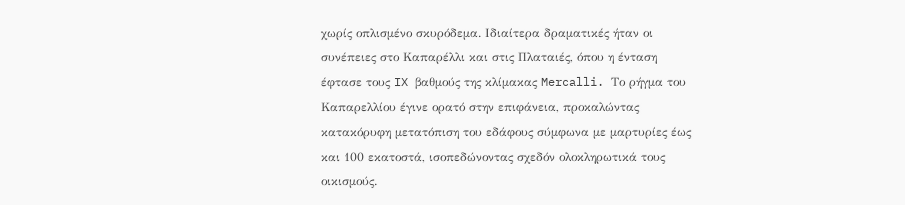χωρίς οπλισμένο σκυρόδεμα. Ιδιαίτερα δραματικές ήταν οι συνέπειες στο Καπαρέλλι και στις Πλαταιές, όπου η ένταση έφτασε τους IX βαθμούς της κλίμακας Mercalli. Το ρήγμα του Καπαρελλίου έγινε ορατό στην επιφάνεια, προκαλώντας κατακόρυφη μετατόπιση του εδάφους σύμφωνα με μαρτυρίες έως και 100 εκατοστά, ισοπεδώνοντας σχεδόν ολοκληρωτικά τους οικισμούς.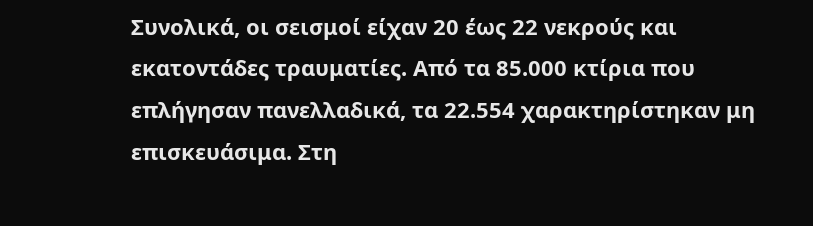Συνολικά, οι σεισμοί είχαν 20 έως 22 νεκρούς και εκατοντάδες τραυματίες. Από τα 85.000 κτίρια που επλήγησαν πανελλαδικά, τα 22.554 χαρακτηρίστηκαν μη επισκευάσιμα. Στη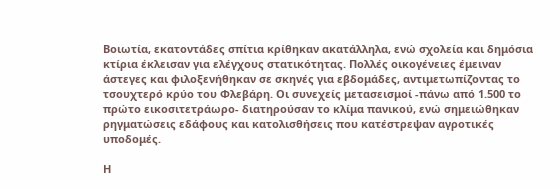Βοιωτία, εκατοντάδες σπίτια κρίθηκαν ακατάλληλα, ενώ σχολεία και δημόσια κτίρια έκλεισαν για ελέγχους στατικότητας. Πολλές οικογένειες έμειναν άστεγες και φιλοξενήθηκαν σε σκηνές για εβδομάδες, αντιμετωπίζοντας το τσουχτερό κρύο του Φλεβάρη. Οι συνεχείς μετασεισμοί -πάνω από 1.500 το πρώτο εικοσιτετράωρο- διατηρούσαν το κλίμα πανικού, ενώ σημειώθηκαν ρηγματώσεις εδάφους και κατολισθήσεις που κατέστρεψαν αγροτικές υποδομές.

Η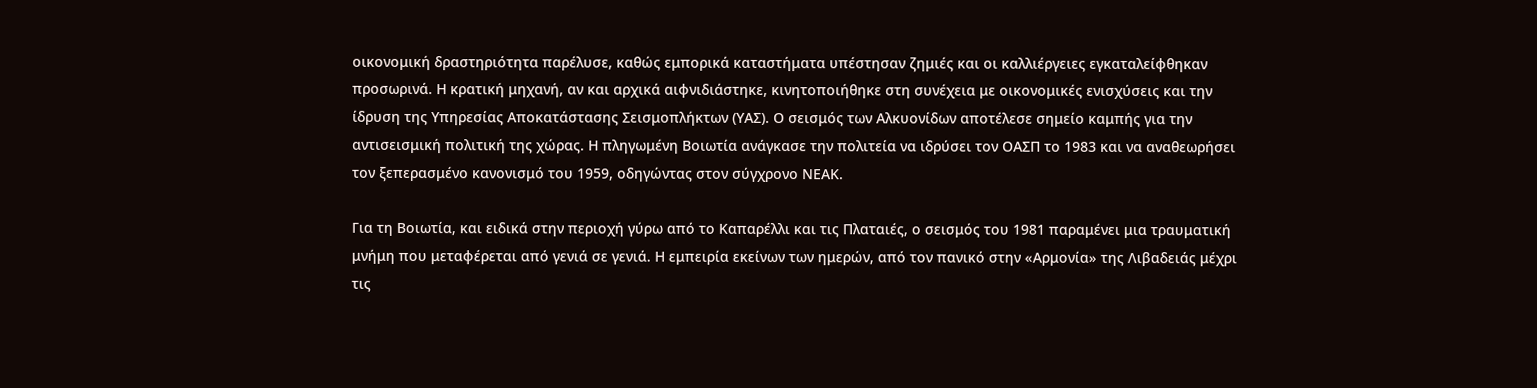οικονομική δραστηριότητα παρέλυσε, καθώς εμπορικά καταστήματα υπέστησαν ζημιές και οι καλλιέργειες εγκαταλείφθηκαν προσωρινά. Η κρατική μηχανή, αν και αρχικά αιφνιδιάστηκε, κινητοποιήθηκε στη συνέχεια με οικονομικές ενισχύσεις και την ίδρυση της Υπηρεσίας Αποκατάστασης Σεισμοπλήκτων (ΥΑΣ). Ο σεισμός των Αλκυονίδων αποτέλεσε σημείο καμπής για την αντισεισμική πολιτική της χώρας. Η πληγωμένη Βοιωτία ανάγκασε την πολιτεία να ιδρύσει τον ΟΑΣΠ το 1983 και να αναθεωρήσει τον ξεπερασμένο κανονισμό του 1959, οδηγώντας στον σύγχρονο ΝΕΑΚ.

Για τη Βοιωτία, και ειδικά στην περιοχή γύρω από το Καπαρέλλι και τις Πλαταιές, ο σεισμός του 1981 παραμένει μια τραυματική μνήμη που μεταφέρεται από γενιά σε γενιά. Η εμπειρία εκείνων των ημερών, από τον πανικό στην «Αρμονία» της Λιβαδειάς μέχρι τις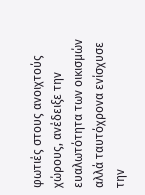φωτιές στους ανοιχτούς χώρους, ανέδειξε την ευαλωτότητα των οικισμών αλλά ταυτόχρονα ενίσχυσε την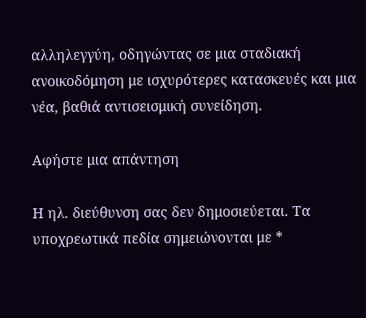αλληλεγγύη, οδηγώντας σε μια σταδιακή ανοικοδόμηση με ισχυρότερες κατασκευές και μια νέα, βαθιά αντισεισμική συνείδηση.

Αφήστε μια απάντηση

Η ηλ. διεύθυνση σας δεν δημοσιεύεται. Τα υποχρεωτικά πεδία σημειώνονται με *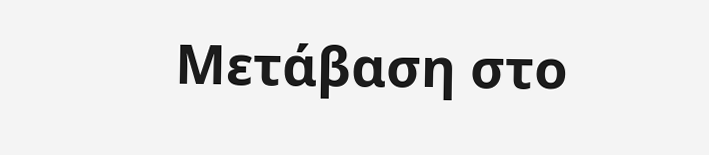Μετάβαση στο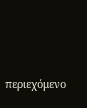περιεχόμενο